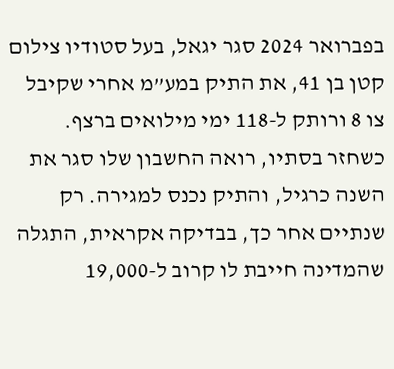בפברואר 2024 סגר יגאל, בעל סטודיו צילום קטן בן 41, את התיק במע”מ אחרי שקיבל צו 8 ורותק ל-118 ימי מילואים ברצף. כשחזר בסתיו, רואה החשבון שלו סגר את השנה כרגיל, והתיק נכנס למגירה. רק שנתיים אחר כך, בבדיקה אקראית, התגלה שהמדינה חייבת לו קרוב ל-19,000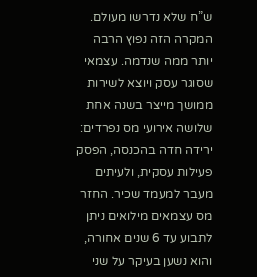ש”ח שלא נדרשו מעולם.
המקרה הזה נפוץ הרבה יותר ממה שנדמה. עצמאי שסוגר עסק ויוצא לשירות ממושך מייצר בשנה אחת שלושה אירועי מס נפרדים: ירידה חדה בהכנסה, הפסק פעילות עסקית, ולעיתים מעבר למעמד שכיר. החזר מס עצמאים מילואים ניתן לתבוע עד 6 שנים אחורה, והוא נשען בעיקר על שני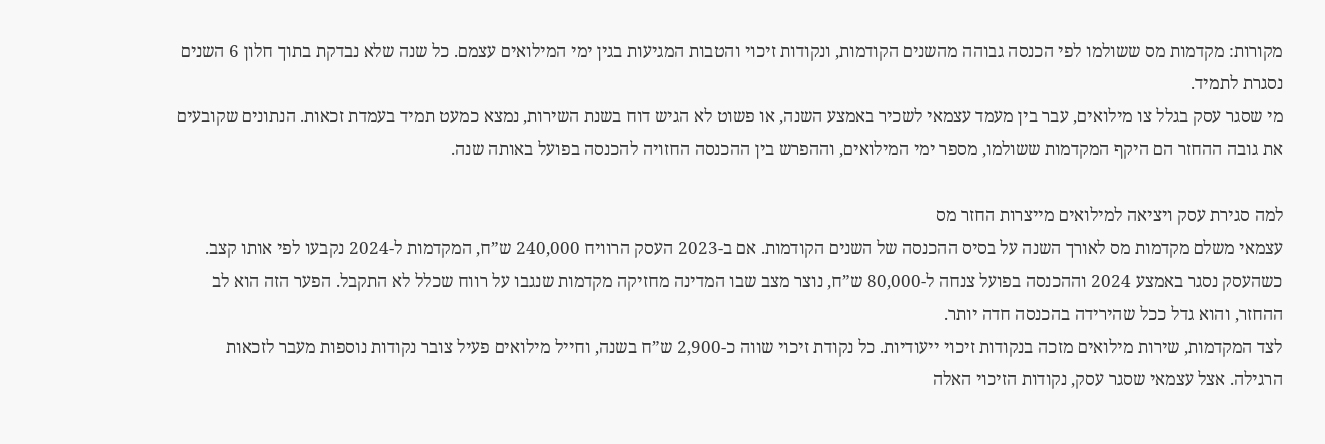מקורות: מקדמות מס ששולמו לפי הכנסה גבוהה מהשנים הקודמות, ונקודות זיכוי והטבות המגיעות בגין ימי המילואים עצמם. כל שנה שלא נבדקת בתוך חלון 6 השנים נסגרת לתמיד.
מי שסגר עסק בגלל צו מילואים, עבר בין מעמד עצמאי לשכיר באמצע השנה, או פשוט לא הגיש דוח בשנת השירות, נמצא כמעט תמיד בעמדת זכאות. הנתונים שקובעים את גובה ההחזר הם היקף המקדמות ששולמו, מספר ימי המילואים, וההפרש בין ההכנסה החזויה להכנסה בפועל באותה שנה.

למה סגירת עסק ויציאה למילואים מייצרות החזר מס
עצמאי משלם מקדמות מס לאורך השנה על בסיס ההכנסה של השנים הקודמות. אם ב-2023 העסק הרוויח 240,000 ש”ח, המקדמות ל-2024 נקבעו לפי אותו קצב. כשהעסק נסגר באמצע 2024 וההכנסה בפועל צנחה ל-80,000 ש”ח, נוצר מצב שבו המדינה מחזיקה מקדמות שנגבו על רווח שכלל לא התקבל. הפער הזה הוא לב ההחזר, והוא גדל ככל שהירידה בהכנסה חדה יותר.
לצד המקדמות, שירות מילואים מזכה בנקודות זיכוי ייעודיות. כל נקודת זיכוי שווה כ-2,900 ש”ח בשנה, וחייל מילואים פעיל צובר נקודות נוספות מעבר לזכאות הרגילה. אצל עצמאי שסגר עסק, נקודות הזיכוי האלה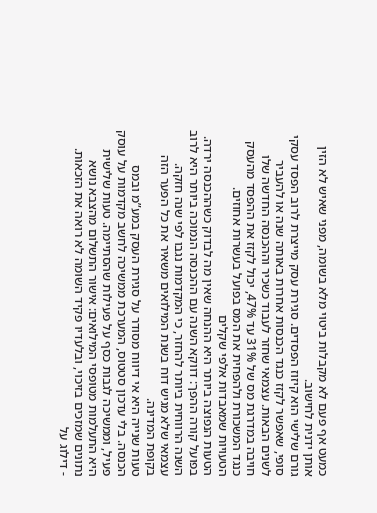כמעט אף פעם לא מקבלות ביטוי מלא בשומה, מפני שאיש לא הזין אותן ידנית לחישוב.
גורם שלישי הוא קיזוז הפסדים. סגירת עסק מייצרת לרוב הפסד עסקי סופי, שאפשר לקזז כנגד הכנסות אחרות באותה שנה או להעביר לשנים הבאות. עצמאי שחזר לעבוד כשכיר וההכנסה החדשה שלו חויבה במדרגת מס של 31% עד 47%, יכול לקזז את ההפסד מהעסק כנגד המשכורת ולהפחית את המס בפועל בעשרות אחוזים.
הטעויות שמאבדות אלפי שקלים
הטעות הנפוצה ביותר היא ההנחה שאין מה לבדוק כשההכנסה ירדה. בפועל קורה ההפך: דווקא השנה עם ההכנסה הנמוכה ביותר היא לרוב השנה הרווחית ביותר להחזר, כי המקדמות נגבו לפי שנה חזקה. עצמאי שלא מגיש דוח בשנת המילואים משאיר את כל הפער הזה בקופת המדינה.
טעות שנייה היא אי דיווח מסודר על סגירת העסק במע”מ ובמס הכנסה. בלי עדכון סטטוס, המערכת ממשיכה לחשב מקדמות על עוסק פעיל, וממשיכה לגבות כסף על פעילות שהסתיימה. טעות שלישית היא התעלמות מטופסי המילואים: אישור התשלום מהצבא נושא נתונים שמזכים בזיכוי, ובלעדיו פקיד השומה לא רואה את הזכאות.
- דילוג על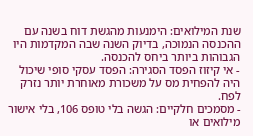שנת המילואים: הימנעות מהגשת דוח בשנה עם ההכנסה הנמוכה, בדיוק השנה שבה המקדמות היו הגבוהות ביותר ביחס להכנסה.
- אי קיזוז הפסד הסגירה: הפסד עסקי סופי שיכול היה להפחית מס על משכורת מאוחרת יותר נזרק לפח.
- מסמכים חלקיים: הגשה בלי טופס 106, בלי אישור מילואים או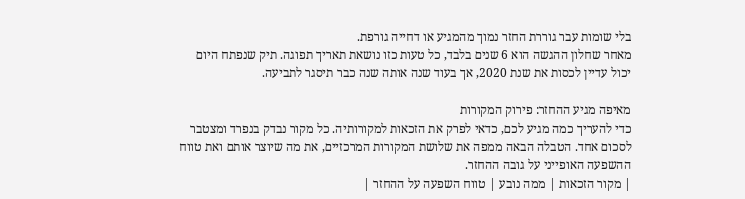בלי שומות עבר גוררת החזר נמוך מהמגיע או דחייה גורפת.
מאחר שחלון ההגשה הוא 6 שנים בלבד, כל טעות כזו נושאת תאריך תפוגה. תיק שנפתח היום יכול עדיין לכסות את שנת 2020, אך בעוד שנה אותה שנה כבר תיסגר לתביעה.

מאיפה מגיע ההחזר: פירוק המקורות
כדי להעריך כמה מגיע לכם, כדאי לפרק את הזכאות למקורותיה. כל מקור נבדק בנפרד ומצטבר לסכום אחד. הטבלה הבאה ממפה את שלושת המקורות המרכזיים, את מה שיוצר אותם ואת טווח ההשפעה האופייני על גובה ההחזר.
| מקור הזכאות | ממה נובע | טווח השפעה על ההחזר |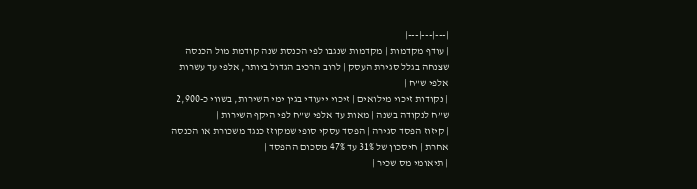|---|---|---|
| עודף מקדמות | מקדמות שנגבו לפי הכנסת שנה קודמת מול הכנסה שצנחה בגלל סגירת העסק | לרוב הרכיב הגדול ביותר, אלפי עד עשרות אלפי ש”ח |
| נקודות זיכוי מילואים | זיכוי ייעודי בגין ימי השירות, בשווי כ-2,900 ש”ח לנקודה בשנה | מאות עד אלפי ש”ח לפי היקף השירות |
| קיזוז הפסד סגירה | הפסד עסקי סופי שמקוזז כנגד משכורת או הכנסה אחרת | חיסכון של 31% עד 47% מסכום ההפסד |
| תיאומי מס שכיר |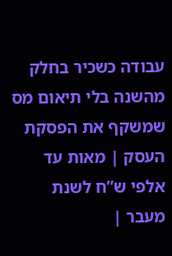עבודה כשכיר בחלק מהשנה בלי תיאום מס שמשקף את הפסקת העסק | מאות עד אלפי ש”ח לשנת מעבר |